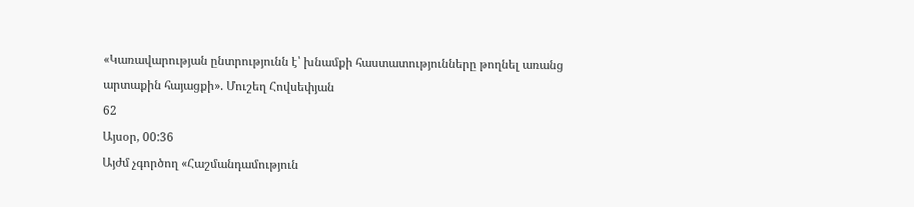«Կառավարության ընտրությունն է՝ խնամքի հաստատությունները թողնել առանց արտաքին հայացքի». Մուշեղ Հովսեփյան
62
Այսօր, 00:36
Այժմ չգործող «Հաշմանդամություն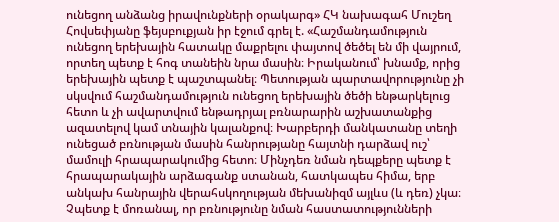ունեցող անձանց իրավունքների օրակարգ» ՀԿ նախագահ Մուշեղ Հովսեփյանը ֆեյսբուքյան իր էջում գրել է. «Հաշմանդամություն ունեցող երեխային հատակը մաքրելու փայտով ծեծել են մի վայրում, որտեղ պետք է հոգ տանեին նրա մասին։ Իրականում՝ խնամք, որից երեխային պետք է պաշտպանել։ Պետության պարտավորությունը չի սկսվում հաշմանդամություն ունեցող երեխային ծեծի ենթարկելուց հետո և չի ավարտվում ենթադրյալ բռնարարին աշխատանքից ազատելով կամ տնային կալանքով։ Խարբերդի մանկատանը տեղի ունեցած բռնության մասին հանրությանը հայտնի դարձավ ուշ՝ մամուլի հրապարակումից հետո։ Մինչդեռ նման դեպքերը պետք է հրապարակային արձագանք ստանան, հատկապես հիմա, երբ անկախ հանրային վերահսկողության մեխանիզմ այլևս (և դեռ) չկա։ Չպետք է մոռանալ, որ բռնությունը նման հաստատությունների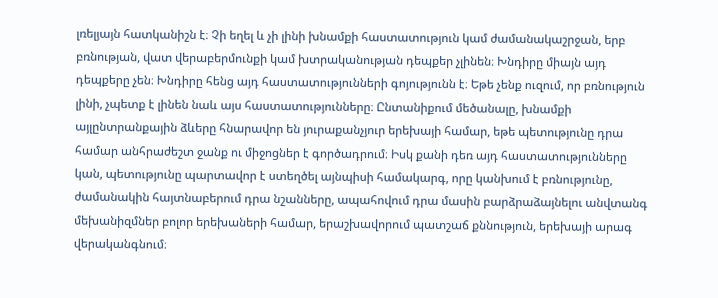լռելյայն հատկանիշն է։ Չի եղել և չի լինի խնամքի հաստատություն կամ ժամանակաշրջան, երբ բռնության, վատ վերաբերմունքի կամ խտրականության դեպքեր չլինեն։ Խնդիրը միայն այդ դեպքերը չեն։ Խնդիրը հենց այդ հաստատությունների գոյությունն է։ Եթե չենք ուզում, որ բռնություն լինի, չպետք է լինեն նաև այս հաստատությունները։ Ընտանիքում մեծանալը, խնամքի այլընտրանքային ձևերը հնարավոր են յուրաքանչյուր երեխայի համար, եթե պետությունը դրա համար անհրաժեշտ ջանք ու միջոցներ է գործադրում։ Իսկ քանի դեռ այդ հաստատությունները կան, պետությունը պարտավոր է ստեղծել այնպիսի համակարգ, որը կանխում է բռնությունը, ժամանակին հայտնաբերում դրա նշանները, ապահովում դրա մասին բարձրաձայնելու անվտանգ մեխանիզմներ բոլոր երեխաների համար, երաշխավորում պատշաճ քննություն, երեխայի արագ վերականգնում։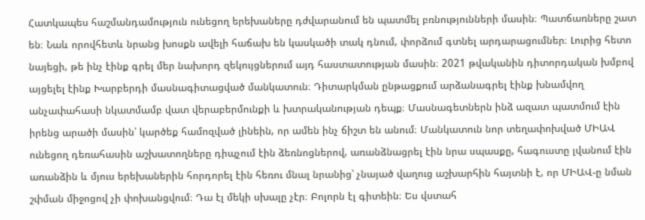Հատկապես հաշմանդամություն ունեցող երեխաները դժվարանում են պատմել բռնությունների մասին։ Պատճառները շատ են։ Նաև որովհետև նրանց խոսքն ավելի հաճախ են կասկածի տակ դնում, փորձում գտնել արդարացումներ։ Լուրից հետո նայեցի, թե ինչ էինք գրել մեր նախորդ զեկույցներում այդ հաստատության մասին։ 2021 թվականին դիտորդական խմբով այցելել էինք Խարբերդի մասնագիտացված մանկատուն։ Դիտարկման ընթացքում արձանագրել էինք խնամվող անչափահասի նկատմամբ վատ վերաբերմունքի և խտրականության դեպք։ Մասնագետներն ինձ ազատ պատմում էին իրենց արածի մասին՝ կարծեք համոզված լինեին, որ ամեն ինչ ճիշտ են անում։ Մանկատուն նոր տեղափոխված ՄԻԱՎ ունեցող դեռահասին աշխատողները դիպչում էին ձեռնոցներով, առանձնացրել էին նրա սպասքը, հագուստը լվանում էին առանձին և մյուս երեխաներին հորդորել էին հեռու մնալ նրանից՝ չնայած վաղուց աշխարհին հայտնի է, որ ՄԻԱՎ-ը նման շփման միջոցով չի փոխանցվում։ Դա էլ մեկի սխալը չէր։ Բոլորն էլ գիտեին։ Ես վստահ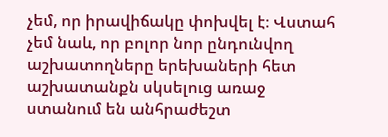չեմ, որ իրավիճակը փոխվել է։ Վստահ չեմ նաև, որ բոլոր նոր ընդունվող աշխատողները երեխաների հետ աշխատանքն սկսելուց առաջ ստանում են անհրաժեշտ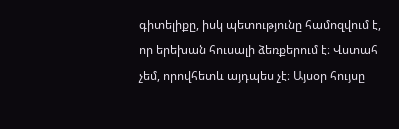գիտելիքը, իսկ պետությունը համոզվում է, որ երեխան հուսալի ձեռքերում է։ Վստահ չեմ, որովհետև այդպես չէ։ Այսօր հույսը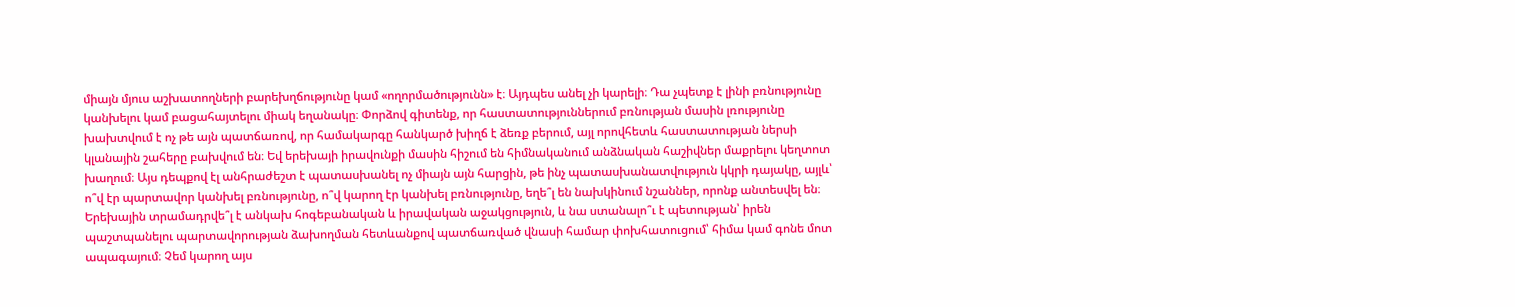միայն մյուս աշխատողների բարեխղճությունը կամ «ողորմածությունն» է։ Այդպես անել չի կարելի։ Դա չպետք է լինի բռնությունը կանխելու կամ բացահայտելու միակ եղանակը։ Փորձով գիտենք, որ հաստատություններում բռնության մասին լռությունը խախտվում է ոչ թե այն պատճառով, որ համակարգը հանկարծ խիղճ է ձեռք բերում, այլ որովհետև հաստատության ներսի կլանային շահերը բախվում են։ Եվ երեխայի իրավունքի մասին հիշում են հիմնականում անձնական հաշիվներ մաքրելու կեղտոտ խաղում։ Այս դեպքով էլ անհրաժեշտ է պատասխանել ոչ միայն այն հարցին, թե ինչ պատասխանատվություն կկրի դայակը, այլև՝ ո՞վ էր պարտավոր կանխել բռնությունը, ո՞վ կարող էր կանխել բռնությունը, եղե՞լ են նախկինում նշաններ, որոնք անտեսվել են։ Երեխային տրամադրվե՞լ է անկախ հոգեբանական և իրավական աջակցություն, և նա ստանալո՞ւ է պետության՝ իրեն պաշտպանելու պարտավորության ձախողման հետևանքով պատճառված վնասի համար փոխհատուցում՝ հիմա կամ գոնե մոտ ապագայում։ Չեմ կարող այս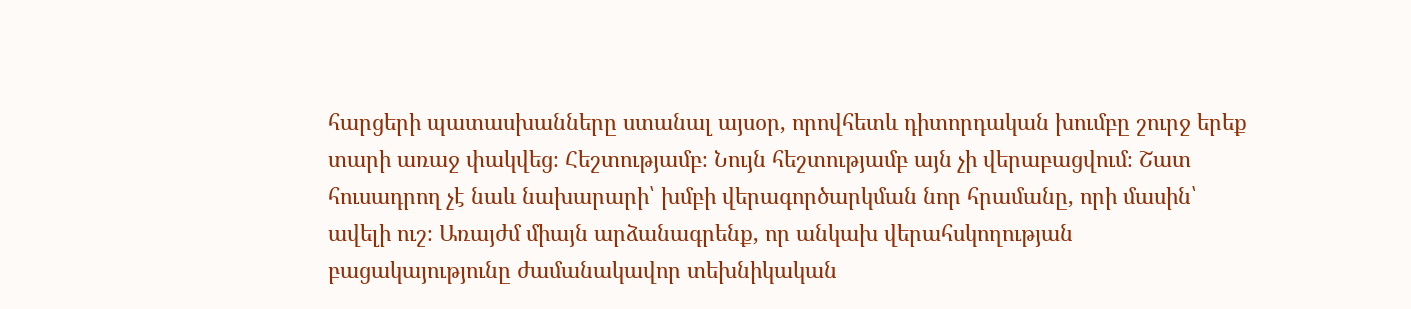հարցերի պատասխանները ստանալ այսօր, որովհետև դիտորդական խումբը շուրջ երեք տարի առաջ փակվեց։ Հեշտությամբ։ Նույն հեշտությամբ այն չի վերաբացվում։ Շատ հուսադրող չէ նաև նախարարի՝ խմբի վերագործարկման նոր հրամանը, որի մասին՝ ավելի ուշ։ Առայժմ միայն արձանագրենք, որ անկախ վերահսկողության բացակայությունը ժամանակավոր տեխնիկական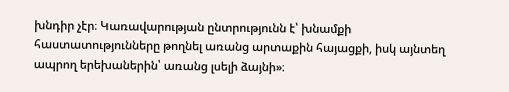խնդիր չէր։ Կառավարության ընտրությունն է՝ խնամքի հաստատությունները թողնել առանց արտաքին հայացքի, իսկ այնտեղ ապրող երեխաներին՝ առանց լսելի ձայնի»։